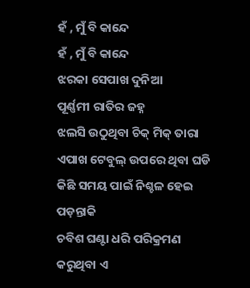ହଁ , ମୁଁ ବି କାନ୍ଦେ
ହଁ , ମୁଁ ବି କାନ୍ଦେ
ଝରକା ସେପାଖ ଦୁନିଆ
ପୂର୍ଣ୍ଣମୀ ରାତିର ଜହ୍ନ
ଝଲସି ଉଠୁଥିବା ଚିକ୍ ମିକ୍ ତାରା
ଏପାଖ ଟେବୁଲ୍ ଉପରେ ଥିବା ଘଡି
କିଛି ସମୟ ପାଇଁ ନିଶ୍ଚଳ ହେଇ ପଡ଼ନ୍ତାକି
ଚବିଶ ଘଣ୍ଟା ଧରି ପରିକ୍ରମଣ କରୁଥିବା ଏ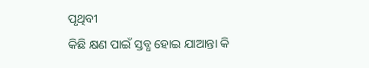ପୃଥିବୀ
କିଛି କ୍ଷଣ ପାଇଁ ସ୍ତବ୍ଧ ହୋଇ ଯାଆନ୍ତା କି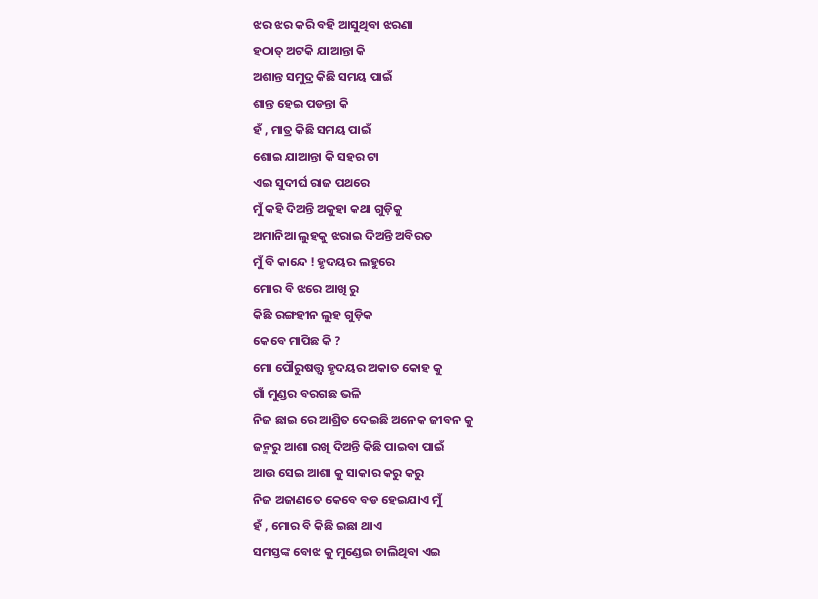ଝର ଝର କରି ବହି ଆସୁଥିବା ଝରଣା
ହଠାତ୍ ଅଟକି ଯାଆନ୍ତା କି
ଅଶାନ୍ତ ସମୁଦ୍ର କିଛି ସମୟ ପାଇଁ
ଶାନ୍ତ ହେଇ ପଡନ୍ତା କି
ହଁ , ମାତ୍ର କିଛି ସମୟ ପାଇଁ
ଶୋଇ ଯାଆନ୍ତା କି ସହର ଟା
ଏଇ ସୁଦୀର୍ଘ ରାଜ ପଥରେ
ମୁଁ କହି ଦିଅନ୍ତି ଅକୁହା କଥା ଗୁଡ଼ିକୁ
ଅମାନିଆ ଲୁହକୁ ଝରାଇ ଦିଅନ୍ତି ଅବିରତ
ମୁଁ ବି କାନ୍ଦେ ! ହୃଦୟର ଲହୁରେ
ମୋର ବି ଝରେ ଆଖି ରୁ
କିଛି ରଙ୍ଗହୀନ ଲୁହ ଗୁଡ଼ିକ
କେବେ ମାପିଛ କି ?
ମୋ ପୌରୁଷତ୍ତ୍ୱ ହୃଦୟର ଅକାତ କୋହ କୁ
ଗାଁ ମୁଣ୍ଡର ବରଗଛ ଭଳି
ନିଜ ଛାଇ ରେ ଆଶ୍ରିତ ଦେଇଛି ଅନେକ ଜୀବନ କୁ
ଜନ୍ମରୁ ଆଶା ରଖି ଦିଅନ୍ତି କିଛି ପାଇବା ପାଇଁ
ଆଉ ସେଇ ଆଶା କୁ ସାକାର କରୁ କରୁ
ନିଜ ଅଜାଣତେ କେବେ ବଡ ହେଇଯାଏ ମୁଁ
ହଁ , ମୋର ବି କିଛି ଇଛା ଥାଏ
ସମସ୍ତଙ୍କ ବୋଝ କୁ ମୁଣ୍ଡେଇ ଚାଲିଥିବା ଏଇ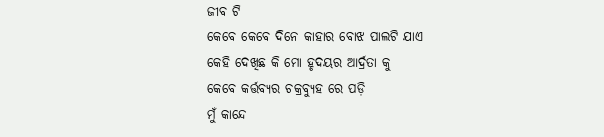ଜୀବ ଟି
କେବେ କେବେ ଦିନେ କାହାର ବୋଝ ପାଲଟି ଯାଏ
କେହି ଦେଖିଛ କି ମୋ ହୃଦୟର ଆର୍ଦ୍ରତା କୁ
କେବେ କର୍ତ୍ତବ୍ୟର ଚକ୍ରବ୍ୟୁହ ରେ ପଡ଼ି
ମୁଁ କାନ୍ଦେ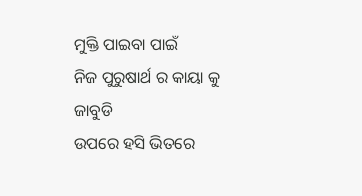ମୁକ୍ତି ପାଇବା ପାଇଁ
ନିଜ ପୁରୁଷାର୍ଥ ର କାୟା କୁ ଜାବୁଡି
ଉପରେ ହସି ଭିତରେ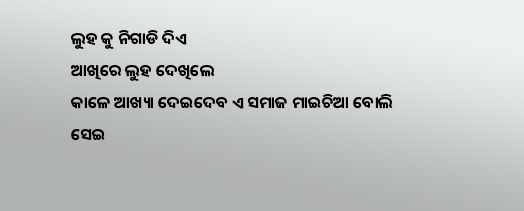ଲୁହ କୁ ନିଗାଡି ଦିଏ
ଆଖିରେ ଲୁହ ଦେଖିଲେ
କାଳେ ଆଖ୍ୟା ଦେଇଦେବ ଏ ସମାଜ ମାଇଚିଆ ବୋଲି
ସେଇ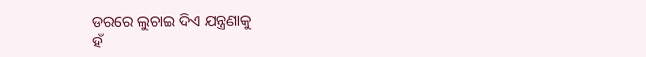ଡରରେ ଲୁଚାଇ ଦିଏ ଯନ୍ତ୍ରଣାକୁ
ହଁ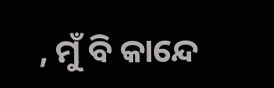, ମୁଁ ବି କାନ୍ଦେ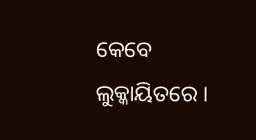କେବେ ଲୁକ୍କାୟିତରେ ।